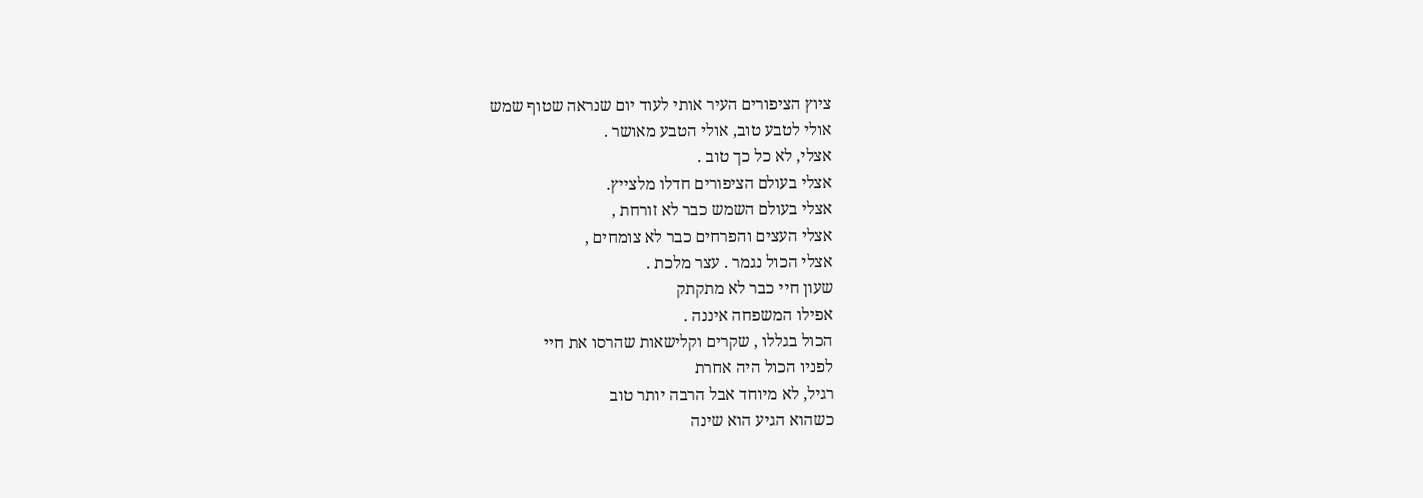ציוץ הציפורים העיר אותי לעוד יום שנראה שטוף שמש
אולי לטבע טוב, אולי הטבע מאושר .
אצלי, לא כל כך טוב .
אצלי בעולם הציפורים חדלו מלצייץ.
אצלי בעולם השמש כבר לא זורחת ,
אצלי העצים והפרחים כבר לא צומחים ,
אצלי הכול נגמר . עצר מלכת .
שעון חיי כבר לא מתקתק
אפילו המשפחה איננה .
הכול בגללו , שקרים וקלישאות שהרסו את חיי
לפניו הכול היה אחרת
רגיל, לא מיוחד אבל הרבה יותר טוב
כשהוא הגיע הוא שינה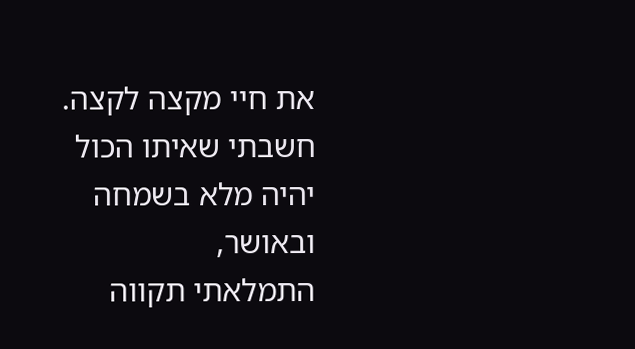את חיי מקצה לקצה.
חשבתי שאיתו הכול יהיה מלא בשמחה ובאושר,
התמלאתי תקווה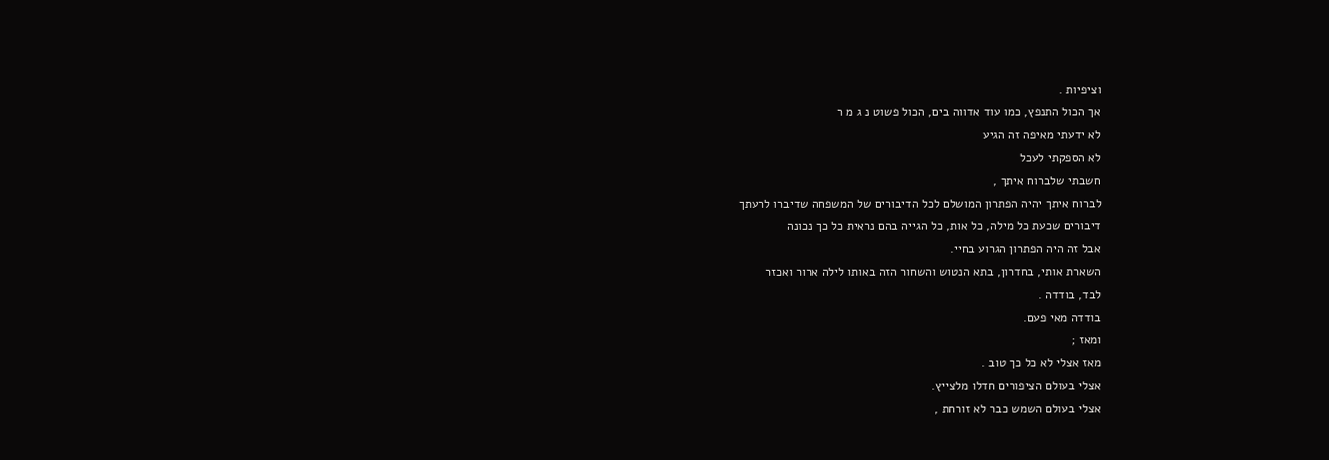וציפיות .
אך הכול התנפץ, כמו עוד אדווה בים, הכול פשוט נ ג מ ר
לא ידעתי מאיפה זה הגיע
לא הספקתי לעכל
חשבתי שלברוח איתך ,
לברוח איתך יהיה הפתרון המושלם לכל הדיבורים של המשפחה שדיברו לרעתך
דיבורים שכעת כל מילה, כל אות, כל הגייה בהם נראית כל כך נכונה
אבל זה היה הפתרון הגרוע בחיי.
השארת אותי, בחדרון, בתא הנטוש והשחור הזה באותו לילה ארור ואכזר
לבד, בודדה .
בודדה מאי פעם.
ומאז ;
מאז אצלי לא כל כך טוב .
אצלי בעולם הציפורים חדלו מלצייץ.
אצלי בעולם השמש כבר לא זורחת ,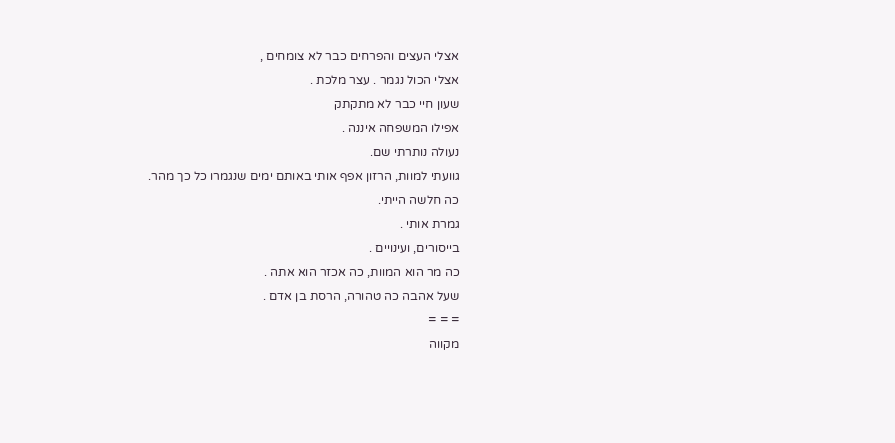אצלי העצים והפרחים כבר לא צומחים ,
אצלי הכול נגמר . עצר מלכת .
שעון חיי כבר לא מתקתק
אפילו המשפחה איננה .
נעולה נותרתי שם.
גוועתי למוות, הרזון אפף אותי באותם ימים שנגמרו כל כך מהר.
כה חלשה הייתי.
גמרת אותי .
בייסורים, ועינויים .
כה מר הוא המוות, כה אכזר הוא אתה .
שעל אהבה כה טהורה, הרסת בן אדם .
= = =
מקווה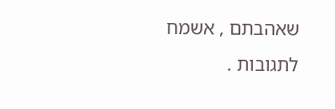שאהבתם , אשמח לתגובות .